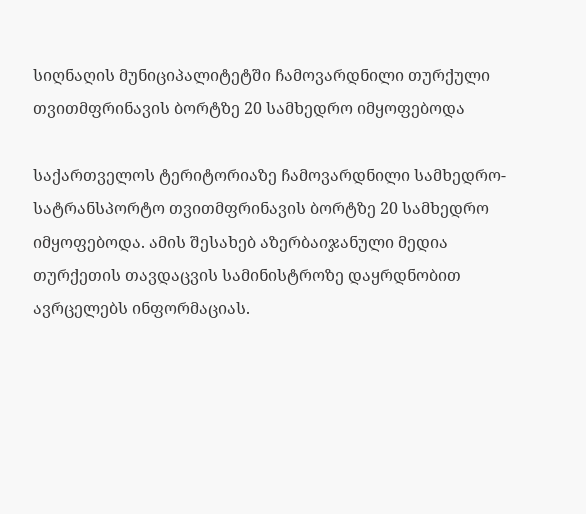სიღნაღის მუნიციპალიტეტში ჩამოვარდნილი თურქული თვითმფრინავის ბორტზე 20 სამხედრო იმყოფებოდა

საქართველოს ტერიტორიაზე ჩამოვარდნილი სამხედრო-სატრანსპორტო თვითმფრინავის ბორტზე 20 სამხედრო იმყოფებოდა. ამის შესახებ აზერბაიჯანული მედია თურქეთის თავდაცვის სამინისტროზე დაყრდნობით ავრცელებს ინფორმაციას.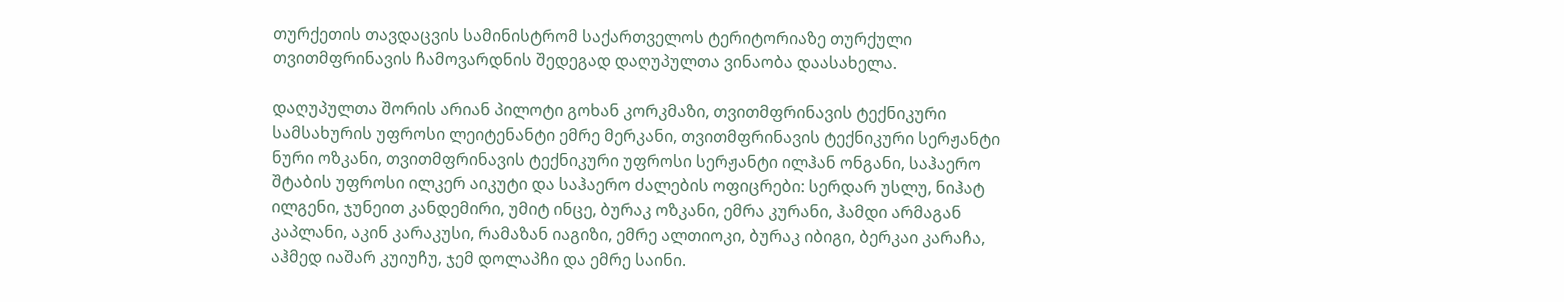თურქეთის თავდაცვის სამინისტრომ საქართველოს ტერიტორიაზე თურქული თვითმფრინავის ჩამოვარდნის შედეგად დაღუპულთა ვინაობა დაასახელა.

დაღუპულთა შორის არიან პილოტი გოხან კორკმაზი, თვითმფრინავის ტექნიკური სამსახურის უფროსი ლეიტენანტი ემრე მერკანი, თვითმფრინავის ტექნიკური სერჟანტი ნური ოზკანი, თვითმფრინავის ტექნიკური უფროსი სერჟანტი ილჰან ონგანი, საჰაერო შტაბის უფროსი ილკერ აიკუტი და საჰაერო ძალების ოფიცრები: სერდარ უსლუ, ნიჰატ ილგენი, ჯუნეით კანდემირი, უმიტ ინცე, ბურაკ ოზკანი, ემრა კურანი, ჰამდი არმაგან კაპლანი, აკინ კარაკუსი, რამაზან იაგიზი, ემრე ალთიოკი, ბურაკ იბიგი, ბერკაი კარაჩა, აჰმედ იაშარ კუიუჩუ, ჯემ დოლაპჩი და ემრე საინი.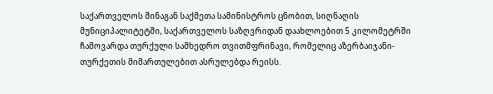საქართველოს შინაგან საქმეთა სამინისტროს ცნობით, სიღნაღის მუნიციპალიტეტში, საქართველოს საზღვრიდან დაახლოებით 5 კილომეტრში ჩამოვარდა თურქული სამხედრო თვითმფრინავი, რომელიც აზერბაიჯანი-თურქეთის მიმართულებით ასრულებდა რეისს.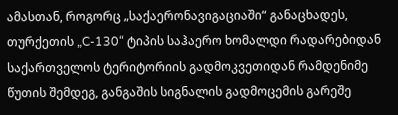ამასთან, როგორც „საქაერონავიგაციაში“ განაცხადეს, თურქეთის „C-130“ ტიპის საჰაერო ხომალდი რადარებიდან საქართველოს ტერიტორიის გადმოკვეთიდან რამდენიმე წუთის შემდეგ, განგაშის სიგნალის გადმოცემის გარეშე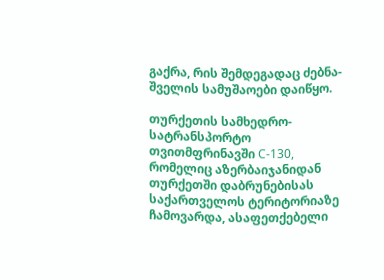გაქრა, რის შემდეგადაც ძებნა-შველის სამუშაოები დაიწყო.

თურქეთის სამხედრო-სატრანსპორტო თვითმფრინავში C-130, რომელიც აზერბაიჯანიდან თურქეთში დაბრუნებისას საქართველოს ტერიტორიაზე ჩამოვარდა, ასაფეთქებელი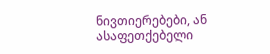ნივთიერებები, ან ასაფეთქებელი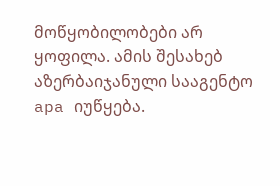მოწყობილობები არ ყოფილა. ამის შესახებ აზერბაიჯანული სააგენტო apa იუწყება.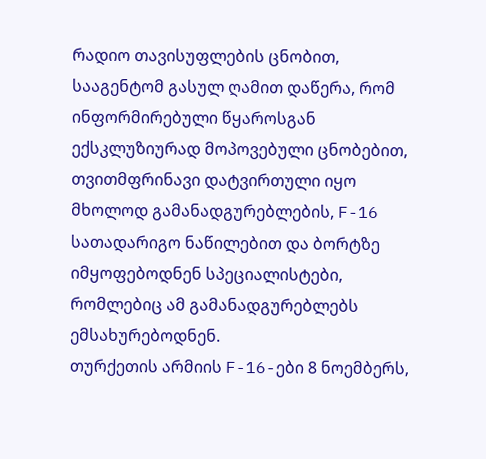რადიო თავისუფლების ცნობით, სააგენტომ გასულ ღამით დაწერა, რომ ინფორმირებული წყაროსგან ექსკლუზიურად მოპოვებული ცნობებით, თვითმფრინავი დატვირთული იყო მხოლოდ გამანადგურებლების, F-16 სათადარიგო ნაწილებით და ბორტზე იმყოფებოდნენ სპეციალისტები, რომლებიც ამ გამანადგურებლებს ემსახურებოდნენ.
თურქეთის არმიის F-16-ები 8 ნოემბერს,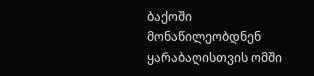ბაქოში მონაწილეობდნენ ყარაბაღისთვის ომში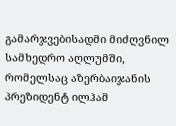გამარჯვებისადმი მიძღვნილ სამხედრო აღლუმში, რომელსაც აზერბაიჯანის პრეზიდენტ ილჰამ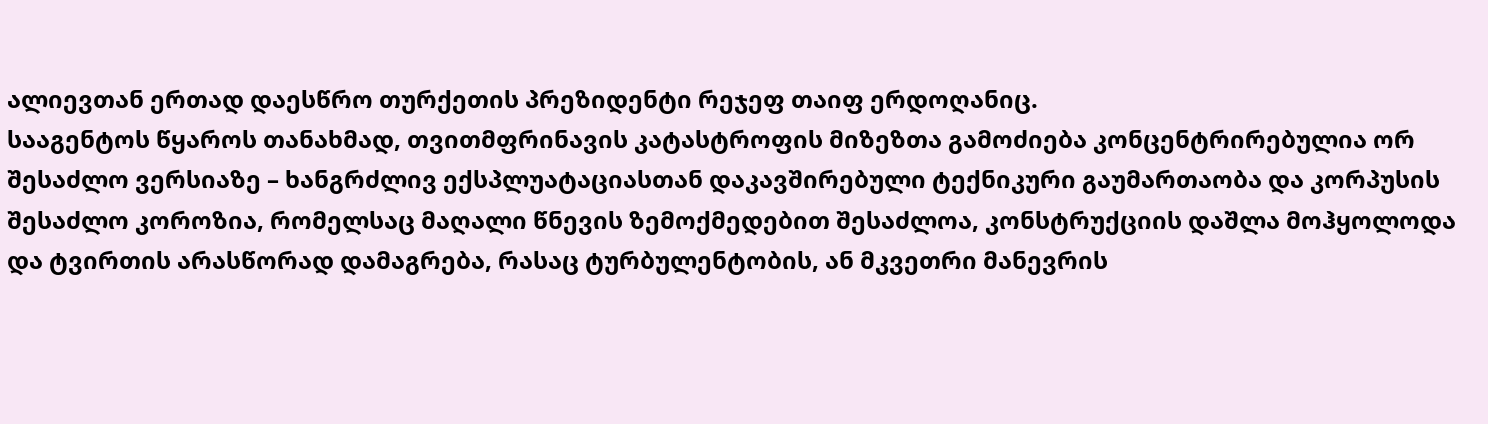ალიევთან ერთად დაესწრო თურქეთის პრეზიდენტი რეჯეფ თაიფ ერდოღანიც.
სააგენტოს წყაროს თანახმად, თვითმფრინავის კატასტროფის მიზეზთა გამოძიება კონცენტრირებულია ორ შესაძლო ვერსიაზე – ხანგრძლივ ექსპლუატაციასთან დაკავშირებული ტექნიკური გაუმართაობა და კორპუსის შესაძლო კოროზია, რომელსაც მაღალი წნევის ზემოქმედებით შესაძლოა, კონსტრუქციის დაშლა მოჰყოლოდა და ტვირთის არასწორად დამაგრება, რასაც ტურბულენტობის, ან მკვეთრი მანევრის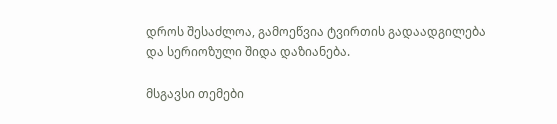დროს შესაძლოა, გამოეწვია ტვირთის გადაადგილება და სერიოზული შიდა დაზიანება.

მსგავსი თემები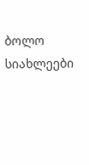ბოლო სიახლეები